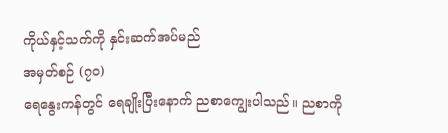ကိုယ်နှင့်သက်ကို နှင်းဆက်အပ်မည်
အမှတ်စဉ် (၇၀)
ရေနွေးကန်တွင် ရေချိုးပြီးနောက် ညစာကျွေးပါသည်။ ညစာကို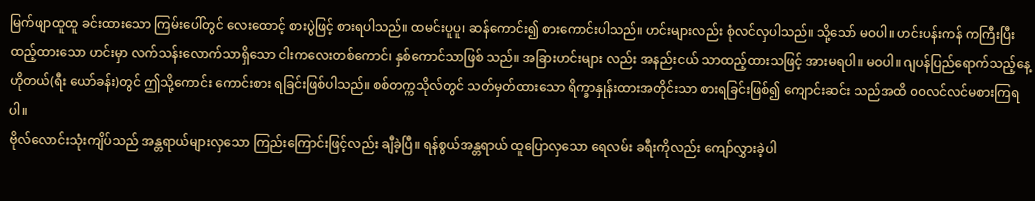မြက်ဖျာထူထူ ခင်းထားသော ကြမ်းပေါ်တွင် လေးထောင့် စားပွဲဖြင့် စားရပါသည်။ ထမင်းပူပူ၊ ဆန်ကောင်း၍ စားကောင်းပါသည်။ ဟင်းများလည်း စုံလင်လှပါသည်။ သို့သော် မဝပါ။ ဟင်းပန်းကန် ကကြီးပြီး ထည့်ထားသော ဟင်းမှာ လက်သန်းလောက်သာရှိသော ငါးကလေးတစ်ကောင်၊ နှစ်ကောင်သာဖြစ် သည်။ အခြားဟင်းများ လည်း အနည်းငယ် သာထည့်ထားသဖြင့် အားမရပါ။ မဝပါ။ ဂျပန်ပြည်ရောက်သည့်နေ့ ဟိုတယ်(ရီး ယော်ခန်း)တွင် ဤသို့ကောင်း ကောင်းစား ရခြင်းဖြစ်ပါသည်။ စစ်တက္ကသိုလ်တွင် သတ်မှတ်ထားသော ရိက္ခာနှုန်းထားအတိုင်းသာ စားရခြင်းဖြစ်၍ ကျောင်းဆင်း သည်အထိ ၀၀လင်လင်မစားကြရပါ။
ဗိုလ်လောင်းသုံးကျိပ်သည် အန္တရာယ်များလှသော ကြည်းကြောင်းဖြင့်လည်း ချီခဲ့ပြီ။ ရန်စွယ်အန္တရာယ် ထူပြောလှသော ရေလမ်း ခရီးကိုလည်း ကျော်လွှားခဲ့ပါ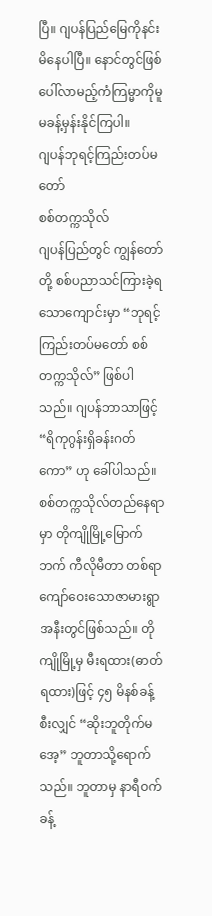ပြီ။ ဂျပန်ပြည်မြေကိုနင်းမိနေပါပြီ။ နောင်တွင်ဖြစ်ပေါ်လာမည့်ကံကြမ္မာကိုမူ မခန့်မှန်းနိုင်ကြပါ။
ဂျပန်ဘုရင့်ကြည်းတပ်မတော်
စစ်တက္ကသိုလ်
ဂျပန်ပြည်တွင် ကျွန်တော်တို့ စစ်ပညာသင်ကြားခဲ့ရသောကျောင်းမှာ “ဘုရင့်ကြည်းတပ်မတော် စစ်တက္ကသိုလ်” ဖြစ်ပါသည်။ ဂျပန်ဘာသာဖြင့် “ရိကုဂွန်းရှိခန်းဂတ်ကော” ဟု ခေါ်ပါသည်။ စစ်တက္ကသိုလ်တည်နေရာမှာ တိုကျိုမြို့မြောက်ဘက် ကီလိုမီတာ တစ်ရာကျော်ဝေးသောဇာမားရွာအနီးတွင်ဖြစ်သည်။ တိုကျိုမြို့မှ မီးရထား(ဓာတ်ရထား)ဖြင့် ၄၅ မိနစ်ခန့်စီးလျှင် “ဆိုးဘူတိုက်မအေ့” ဘူတာသို့ရောက်သည်။ ဘူတာမှ နာရီဝက်ခန့်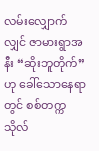လမ်းလျှောက်လျှင် ဇာမားရွာအနီး “ဆိုးဘူတိုက်” ဟု ခေါ်သောနေရာတွင် စစ်တက္ကသိုလ်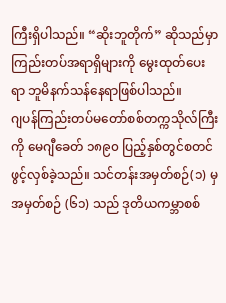ကြီးရှိပါသည်။ “ဆိုးဘူတိုက်” ဆိုသည်မှာ ကြည်းတပ်အရာရှိများကို မွေးထုတ်ပေးရာ ဘူမိနက်သန်နေရာဖြစ်ပါသည်။
ဂျပန်ကြည်းတပ်မတော်စစ်တက္ကသိုလ်ကြီးကို မေဂျီခေတ် ၁၈၉၀ ပြည့်နှစ်တွင်စတင်ဖွင့်လှစ်ခဲ့သည်။ သင်တန်းအမှတ်စဉ်(၁) မှ အမှတ်စဉ် (၆၁) သည် ဒုတိယကမ္ဘာစစ်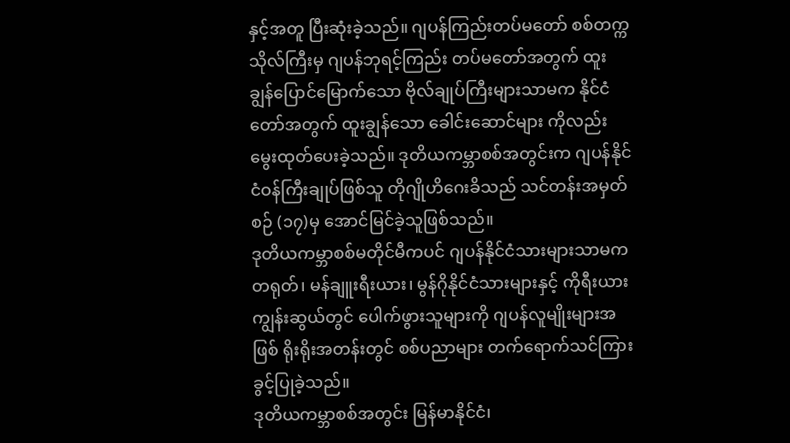နှင့်အတူ ပြီးဆုံးခဲ့သည်။ ဂျပန်ကြည်းတပ်မတော် စစ်တက္ကသိုလ်ကြီးမှ ဂျပန်ဘုရင့်ကြည်း တပ်မတော်အတွက် ထူးချွန်ပြောင်မြောက်သော ဗိုလ်ချုပ်ကြီးများသာမက နိုင်ငံတော်အတွက် ထူးချွန်သော ခေါင်းဆောင်များ ကိုလည်း မွေးထုတ်ပေးခဲ့သည်။ ဒုတိယကမ္ဘာစစ်အတွင်းက ဂျပန်နိုင်ငံဝန်ကြီးချုပ်ဖြစ်သူ တိုဂျိုဟိဂေးခိသည် သင်တန်းအမှတ်စဉ် (၁၇)မှ အောင်မြင်ခဲ့သူဖြစ်သည်။
ဒုတိယကမ္ဘာစစ်မတိုင်မီကပင် ဂျပန်နိုင်ငံသားများသာမက တရုတ်၊ မန်ချူးရီးယား၊ မွန်ဂိုနိုင်ငံသားများနှင့် ကိုရီးယားကျွန်းဆွယ်တွင် ပေါက်ဖွားသူများကို ဂျပန်လူမျိုးများအဖြစ် ရိုးရိုးအတန်းတွင် စစ်ပညာများ တက်ရောက်သင်ကြားခွင့်ပြုခဲ့သည်။
ဒုတိယကမ္ဘာစစ်အတွင်း မြန်မာနိုင်ငံ၊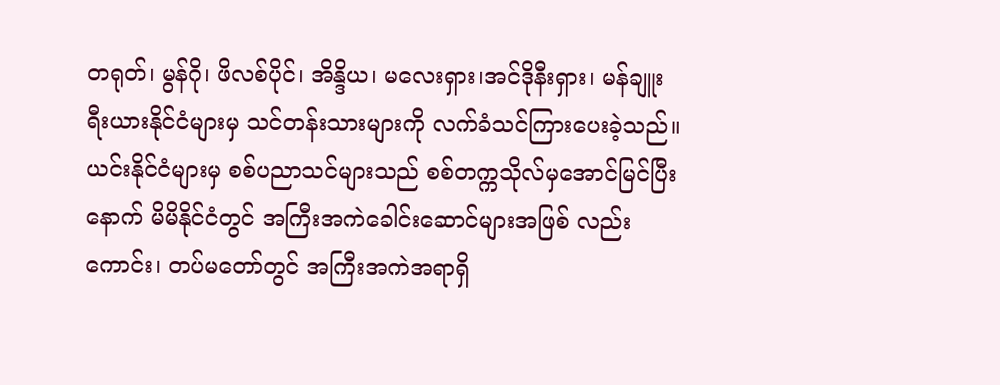တရုတ်၊ မွန်ဂို၊ ဖိလစ်ပိုင်၊ အိန္ဒိယ၊ မလေးရှား၊အင်ဒိုနီးရှား၊ မန်ချူးရီးယားနိုင်ငံများမှ သင်တန်းသားများကို လက်ခံသင်ကြားပေးခဲ့သည်။
ယင်းနိုင်ငံများမှ စစ်ပညာသင်များသည် စစ်တက္ကသိုလ်မှအောင်မြင်ပြီးနောက် မိမိနိုင်ငံတွင် အကြီးအကဲခေါင်းဆောင်များအဖြစ် လည်းကောင်း၊ တပ်မတော်တွင် အကြီးအကဲအရာရှိ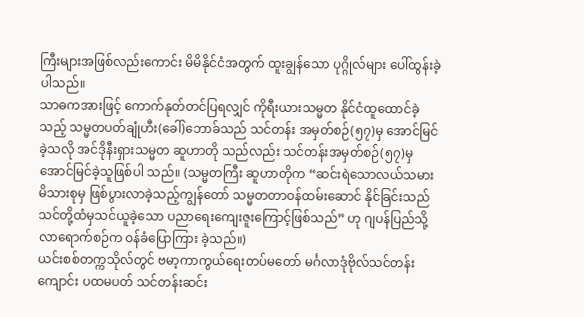ကြီးများအဖြစ်လည်းကောင်း မိမိနိုင်ငံအတွက် ထူးချွန်သော ပုဂ္ဂိုလ်များ ပေါ်ထွန်းခဲ့ပါသည်။
သာဓကအားဖြင့် ကောက်နုတ်တင်ပြရလျှင် ကိုရီးယားသမ္မတ နိုင်ငံထူထောင်ခဲ့သည့် သမ္မတပတ်ချုံဟီး(ခေါ်)ဘောခ်သည် သင်တန်း အမှတ်စဉ်(၅၇)မှ အောင်မြင်ခဲ့သလို အင်ဒိုနီးရှားသမ္မတ ဆူဟာတို သည်လည်း သင်တန်းအမှတ်စဉ်(၅၇)မှ အောင်မြင်ခဲ့သူဖြစ်ပါ သည်။ (သမ္မတကြီး ဆူဟာတိုက “ဆင်းရဲသောလယ်သမားမိသားစုမှ ဖြစ်ပွားလာခဲ့သည့်ကျွန်တော် သမ္မတတာဝန်ထမ်းဆောင် နိုင်ခြင်းသည် သင်တို့ထံမှသင်ယူခဲ့သော ပညာရေးကျေးဇူးကြောင့်ဖြစ်သည်” ဟု ဂျပန်ပြည်သို့လာရောက်စဉ်က ဝန်ခံပြောကြား ခဲ့သည်။)
ယင်းစစ်တက္ကသိုလ်တွင် ဗမာ့ကာကွယ်ရေးတပ်မတော် မင်္ဂလာဒုံဗိုလ်သင်တန်းကျောင်း ပထမပတ် သင်တန်းဆင်း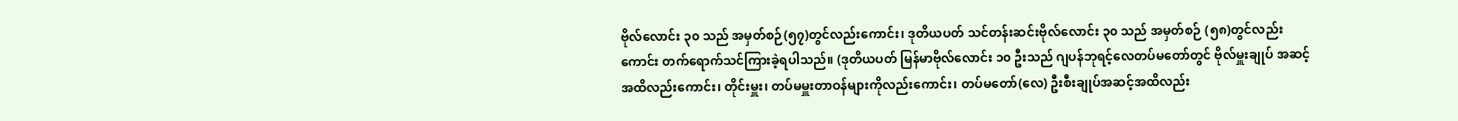ဗိုလ်လောင်း ၃၀ သည် အမှတ်စဉ်(၅၇)တွင်လည်းကောင်း၊ ဒုတိယပတ် သင်တန်းဆင်းဗိုလ်လောင်း ၃၀ သည် အမှတ်စဉ် (၅၈)တွင်လည်းကောင်း တက်ရောက်သင်ကြားခဲ့ရပါသည်။ (ဒုတိယပတ် မြန်မာဗိုလ်လောင်း ၁၀ ဦးသည် ဂျပန်ဘုရင့်လေတပ်မတော်တွင် ဗိုလ်မှူးချုပ် အဆင့်အထိလည်းကောင်း၊ တိုင်းမှူး၊ တပ်မမှူးတာဝန်များကိုလည်းကောင်း၊ တပ်မတော်(လေ) ဦးစီးချုပ်အဆင့်အထိလည်း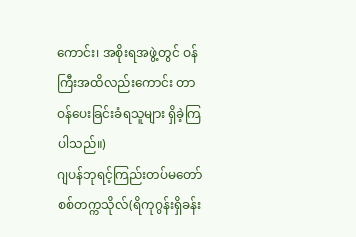ကောင်း၊ အစိုးရအဖွဲ့တွင် ဝန်ကြီးအထိလည်းကောင်း တာဝန်ပေးခြင်းခံရသူများ ရှိခဲ့ကြပါသည်။)
ဂျပန်ဘုရင့်ကြည်းတပ်မတော် စစ်တက္ကသိုလ်(ရိကုဂွန်းရှိခန်း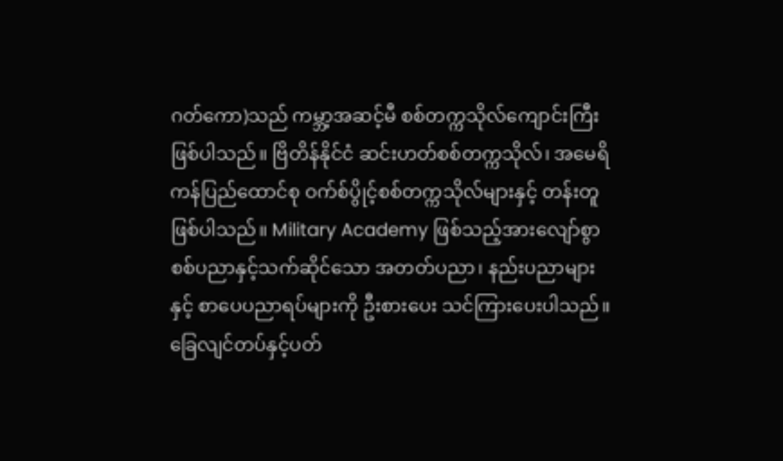ဂတ်ကော)သည် ကမ္ဘာ့အဆင့်မီ စစ်တက္ကသိုလ်ကျောင်းကြီးဖြစ်ပါသည်။ ဗြိတိန်နိုင်ငံ ဆင်းဟတ်စစ်တက္ကသိုလ်၊ အမေရိကန်ပြည်ထောင်စု ဝက်စ်ပွိုင့်စစ်တက္ကသိုလ်များနှင့် တန်းတူဖြစ်ပါသည်။ Military Academy ဖြစ်သည့်အားလျော်စွာ စစ်ပညာနှင့်သက်ဆိုင်သော အတတ်ပညာ၊ နည်းပညာများနှင့် စာပေပညာရပ်များကို ဦးစားပေး သင်ကြားပေးပါသည်။
ခြေလျင်တပ်နှင့်ပတ်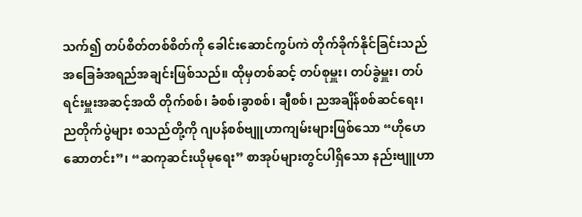သက်၍ တပ်စိတ်တစ်စိတ်ကို ခေါင်းဆောင်ကွပ်ကဲ တိုက်ခိုက်နိုင်ခြင်းသည် အခြေခံအရည်အချင်းဖြစ်သည်။ ထိုမှတစ်ဆင့် တပ်စုမှူး၊ တပ်ခွဲမှူး၊ တပ်ရင်းမှူးအဆင့်အထိ တိုက်စစ်၊ ခံစစ်၊ခွာစစ်၊ ချီစစ်၊ ညအချိန်စစ်ဆင်ရေး၊ ညတိုက်ပွဲများ စသည်တို့ကို ဂျပန်စစ်ဗျူဟာကျမ်းများဖြစ်သော “ဟိုဟေဆောတင်း”၊ “ဆကုဆင်းယိုမုရေး” စာအုပ်များတွင်ပါရှိသော နည်းဗျူဟာ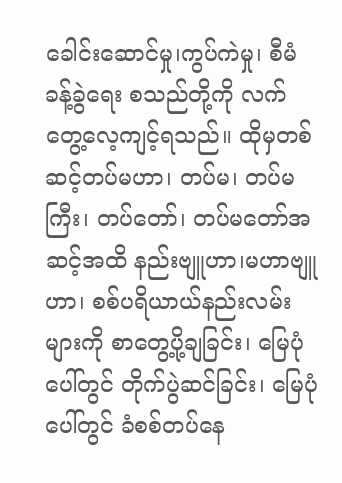ခေါင်းဆောင်မှု၊ကွပ်ကဲမှု၊ စီမံခန့်ခွဲရေး စသည်တို့ကို လက်တွေ့လေ့ကျင့်ရသည်။ ထိုမှတစ်ဆင့်တပ်မဟာ၊ တပ်မ၊ တပ်မကြီး၊ တပ်တော်၊ တပ်မတော်အဆင့်အထိ နည်းဗျူဟာ၊မဟာဗျူဟာ၊ စစ်ပရိယာယ်နည်းလမ်းများကို စာတွေ့ပို့ချခြင်း၊ မြေပုံပေါ်တွင် တိုက်ပွဲဆင်ခြင်း၊ မြေပုံပေါ်တွင် ခံစစ်တပ်နေ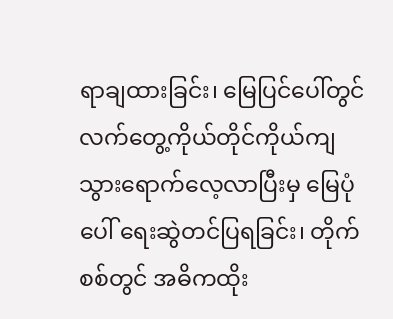ရာချထားခြင်း၊ မြေပြင်ပေါ်တွင် လက်တွေ့ကိုယ်တိုင်ကိုယ်ကျ သွားရောက်လေ့လာပြီးမှ မြေပုံပေါ် ရေးဆွဲတင်ပြရခြင်း၊ တိုက်စစ်တွင် အဓိကထိုး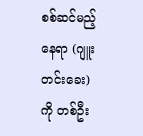စစ်ဆင်မည့်နေရာ (ဂျူးတင်းခေး)ကို တစ်ဦး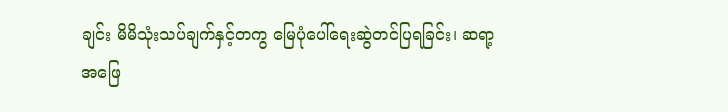ချင်း မိမိသုံးသပ်ချက်နှင့်တကွ မြေပုံပေါ်ရေးဆွဲတင်ပြရခြင်း၊ ဆရာ့အဖြေ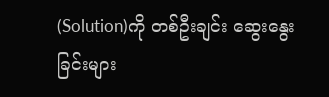(Solution)ကို တစ်ဦးချင်း ဆွေးနွေးခြင်းများ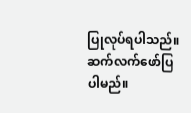ပြုလုပ်ရပါသည်။
ဆက်လက်ဖော်ပြပါမည်။